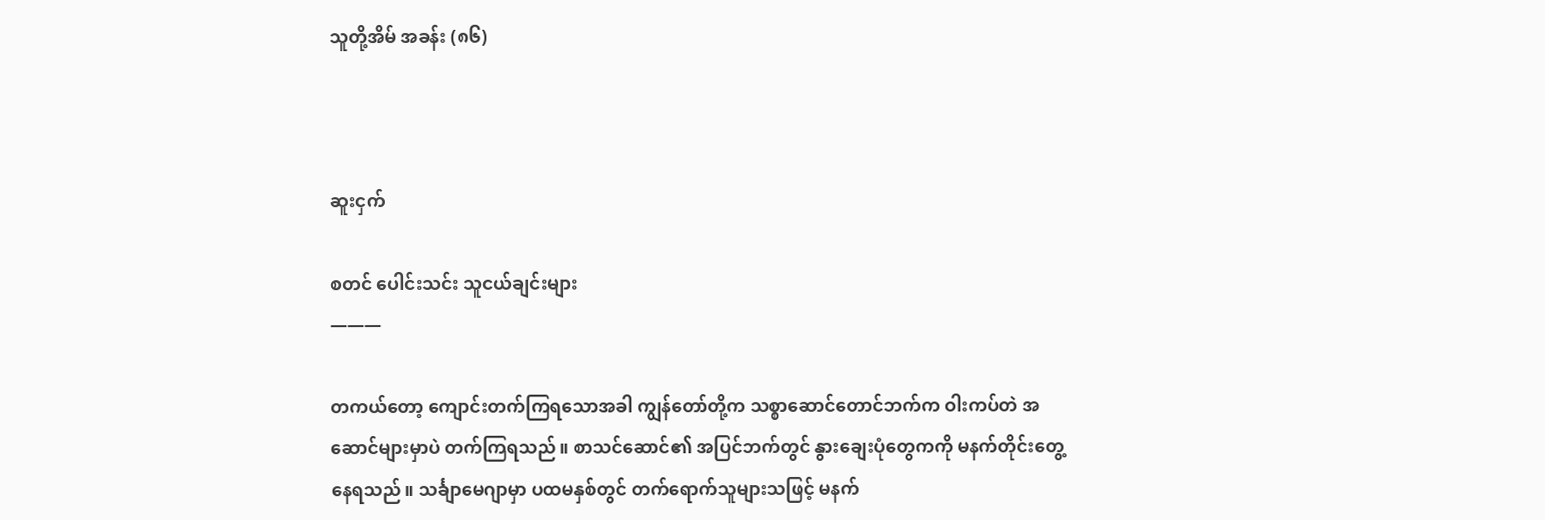သူတို့အိမ် အခန်း (၈၆)



ဆူးငှက်

စတင် ပေါင်းသင်း သူငယ်ချင်းများ
———

တကယ်တော့ ကျောင်းတက်ကြရသောအခါ ကျွန်တော်တို့က သစ္စာဆောင်တောင်ဘက်က ဝါးကပ်တဲ အဆောင်များမှာပဲ တက်ကြရသည်။ စာသင်ဆောင်၏ အပြင်ဘက်တွင် နွားချေးပုံတွေကကို မနက်တိုင်းတွေ့နေရသည်။ သင်္ချာမေဂျာမှာ ပထမနှစ်တွင် တက်ရောက်သူများသဖြင့် မနက်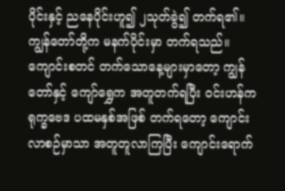ပိုင်းနှင့် ညနေပိုင်းဟူ၍ ၂သုတ်ခွဲ၍ တက်ရ၏။ ကျွန်တော်တို့က မနက်ပိုင်းမှာ တက်ရသည်။ ကျောင်းစတင် တက်သောနေ့များမှာတော့ ကျွန်တော်နှင့် ကျော်ရွှေက အတူတက်ရပြီး ဝင်းဟန်က ရုက္ခဗေဒ ပထမနှစ်အဖြစ် တက်ရတော့ ကျောင်းလာစဉ်မှာသာ အတူတူလာကြပြီး ကျောင်းရောက်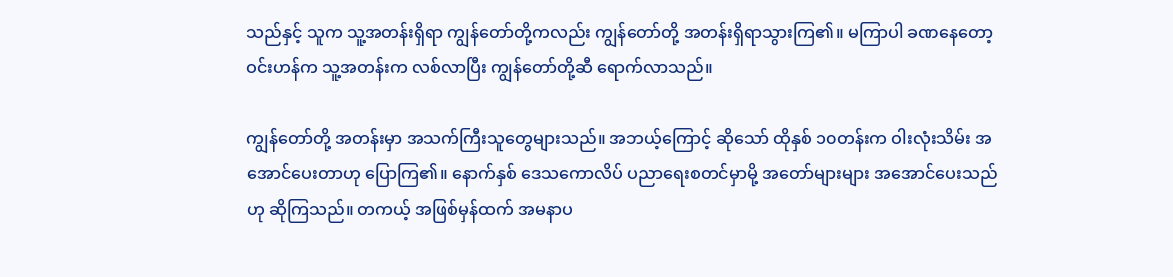သည်နှင့် သူက သူ့အတန်းရှိရာ ကျွန်တော်တို့ကလည်း ကျွန်တော်တို့ အတန်းရှိရာသွားကြ၏။ မကြာပါ ခဏနေတော့ ဝင်းဟန်က သူ့အတန်းက လစ်လာပြီး ကျွန်တော်တို့ဆီ ရောက်လာသည်။

ကျွန်တော်တို့ အတန်းမှာ အသက်ကြီးသူတွေများသည်။ အဘယ့်ကြောင့် ဆိုသော် ထိုနှစ် ၁၀တန်းက ဝါးလုံးသိမ်း အအောင်ပေးတာဟု ပြောကြ၏။ နောက်နှစ် ဒေသကောလိပ် ပညာရေးစတင်မှာမို့ အတော်များများ အအောင်ပေးသည်ဟု ဆိုကြသည်။ တကယ့် အဖြစ်မှန်ထက် အမနာပ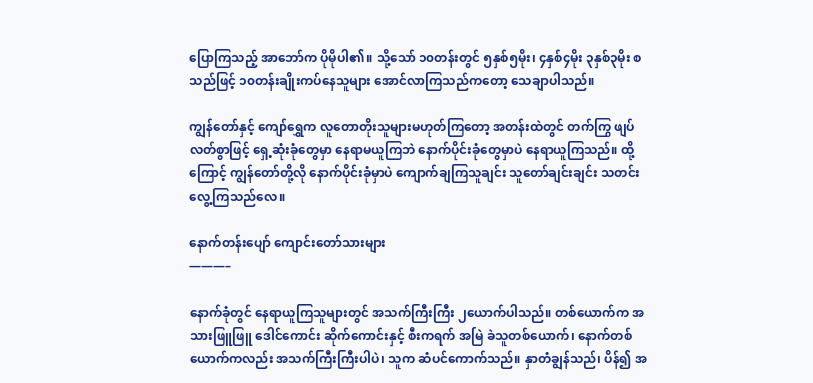ပြောကြသည့် အာဘော်က ပိုမိုပါ၏။ သို့သော် ၁၀တန်းတွင် ၅နှစ်၅မိုး၊ ၄နှစ်၄မိုး ၃နှစ်၃မိုး စသည်ဖြင့် ၁၀တန်းချိုးကပ်နေသူများ အောင်လာကြသည်ကတော့ သေချာပါသည်။

ကျွန်တော်နှင့် ကျော်ရွှေက လူတောတိုးသူများမဟုတ်ကြတော့ အတန်းထဲတွင် တက်ကြွ ဖျပ်လတ်စွာဖြင့် ရှေ့ဆုံးခုံတွေမှာ နေရာမယူကြဘဲ နောက်ပိုင်းခုံတွေမှာပဲ နေရာယူကြသည်။ ထို့ကြောင့် ကျွန်တော်တို့လို နောက်ပိုင်းခုံမှာပဲ ကျောက်ချကြသူချင်း သူတော်ချင်းချင်း သတင်းလွေ့ကြသည်လေ။

နောက်တန်းပျော် ကျောင်းတော်သားများ
———–

နောက်ခုံတွင် နေရာယူကြသူများတွင် အသက်ကြီးကြီး ၂ယောက်ပါသည်။ တစ်ယောက်က အသားဖြူဖြူ ဒေါင်ကောင်း ဆိုက်ကောင်းနှင့် စီးကရက် အမြဲ ခဲသူတစ်ယောက်၊ နောက်တစ်ယောက်ကလည်း အသက်ကြီးကြီးပါပဲ၊ သူက ဆံပင်ကောက်သည်။ နှာတံချွန်သည်၊ ပိန်၍ အ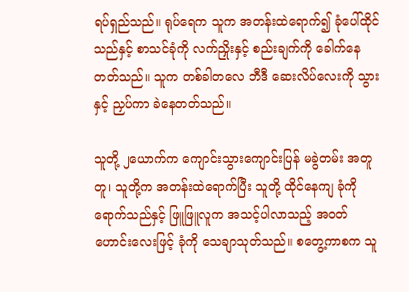ရပ်ရှည်သည်။ ရုပ်ရေက သူက အတန်းထဲရောက်၍ ခုံပေါ်ထိုင်သည်နှင့် စာသင်ခုံကို လက်ညှိုးနှင့် စည်းချက်ကို ခေါက်နေတတ်သည်။ သူက တစ်ခါတလေ ဘီဒီ ဆေးလိပ်လေးကို သွားနှင့် ညှပ်ကာ ခဲနေတတ်သည်။

သူတို့ ၂ယောက်က ကျောင်းသွားကျောင်းပြန် မခွဲတမ်း အတူတူ၊ သူတို့က အတန်းထဲရောက်ပြီး သူတို့ ထိုင်နေကျ ခုံကို ရောက်သည်နှင့် ဖြူဖြူလူက အသင့်ပါလာသည့် အဝတ်ဟောင်းလေးဖြင့် ခုံကို သေချာသုတ်သည်။ စတွေ့ကာစက သူ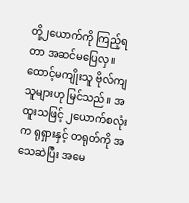တို့၂ယောက်ကို ကြည့်ရတာ အဆင်မပြေလှ။ ထောင့်မကျိုးသူ ဗိုလ်ကျသူများဟု မြင်သည်။ အထူးသဖြင့် ၂ယောက်စလုံးက ရုရှားနှင့် တရုတ်ကို အသေဆဲပြီး အမေ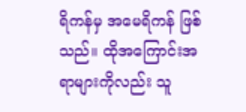ရိကန်မှ အမေရိကန် ဖြစ်သည်။ ထိုအကြောင်းအရာများကိုလည်း သူ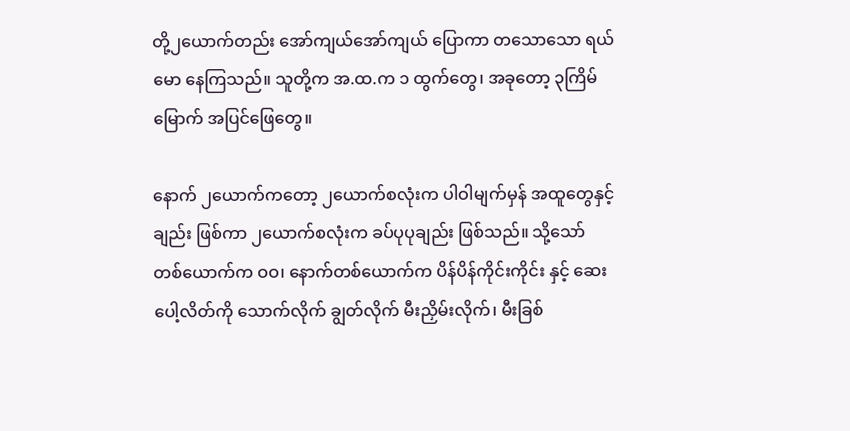တို့၂ယောက်တည်း အော်ကျယ်အော်ကျယ် ပြောကာ တသောသော ရယ်မော နေကြသည်။ သူတို့က အ.ထ.က ၁ ထွက်တွေ၊ အခုတော့ ၃ကြိမ်မြောက် အပြင်ဖြေတွေ။

နောက် ၂ယောက်ကတော့ ၂ယောက်စလုံးက ပါဝါမျက်မှန် အထူတွေနှင့် ချည်း ဖြစ်ကာ ၂ယောက်စလုံးက ခပ်ပုပုချည်း ဖြစ်သည်။ သို့သော် တစ်ယောက်က ဝဝ၊ နောက်တစ်ယောက်က ပိန်ပိန်ကိုင်းကိုင်း နှင့် ဆေးပေါ့လိတ်ကို သောက်လိုက် ချွတ်လိုက် မီးညှိမ်းလိုက်၊ မီးခြစ်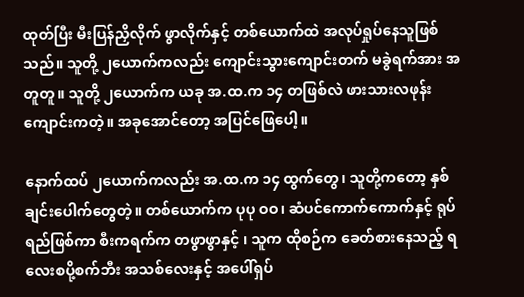ထုတ်ပြီး မီးပြန်ညှိလိုက် ဖွာလိုက်နှင့် တစ်ယောက်ထဲ အလုပ်ရှုပ်နေသူဖြစ်သည်။ သူတို့ ၂ယောက်ကလည်း ကျောင်းသွားကျောင်းတက် မခွဲရက်အား အတူတူ။ သူတို့ ၂ယောက်က ယခု အ.ထ.က ၁၄ တဖြစ်လဲ ဖားသားလဖုန်း ကျောင်းကတဲ့။ အခုအောင်တော့ အပြင်ဖြေပေါ့။

နောက်ထပ် ၂ယောက်ကလည်း အ.ထ.က ၁၄ ထွက်တွေ၊ သူတို့ကတော့ နှစ်ချင်းပေါက်တွေတဲ့။ တစ်ယောက်က ပုပု ဝဝ၊ ဆံပင်ကောက်ကောက်နှင့် ရုပ်ရည်ဖြစ်ကာ စီးကရက်က တဖွာဖွာနှင့် ၊ သူက ထိုစဉ်က ခေတ်စားနေသည့် ရလေးစပို့စက်ဘီး အသစ်လေးနှင့် အပေါ်ရှပ်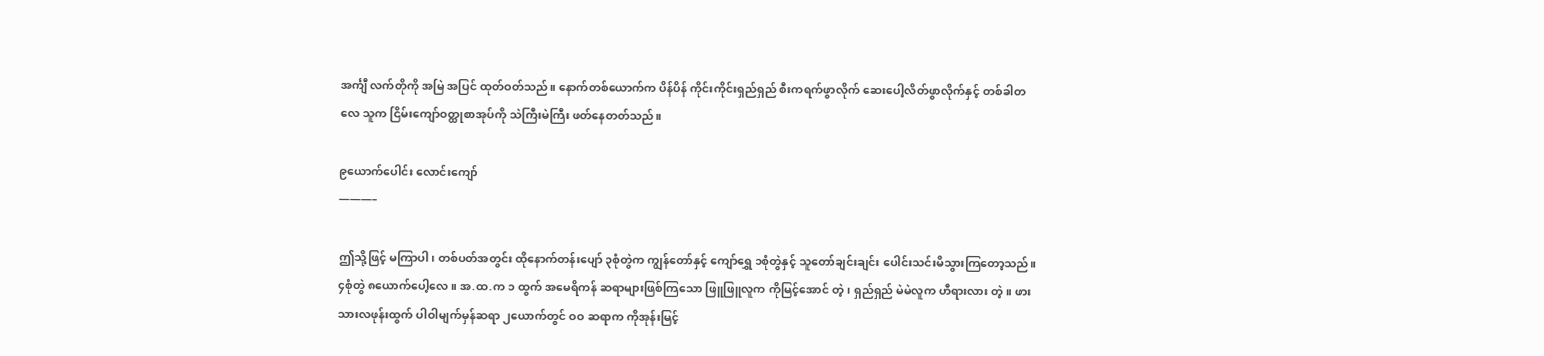အင်္ကျီ လက်တိုကို အမြဲ အပြင် ထုတ်ဝတ်သည်။ နောက်တစ်ယောက်က ပိန်ပိန် ကိုင်းကိုင်းရှည်ရှည် စီးကရက်ဖွာလိုက် ဆေးပေါ့လိတ်ဖွာလိုက်နှင့် တစ်ခါတလေ သူက ငြိမ်းကျော်ဝတ္ထုစာအုပ်ကို သဲကြီးမဲကြီး ဖတ်နေတတ်သည်။

၉ယောက်ပေါင်း လောင်းကျော်
———–

ဤသို့ဖြင့် မကြာပါ၊ တစ်ပတ်အတွင်း ထိုနောက်တန်းပျော် ၃စုံတွဲက ကျွန်တော်နှင့် ကျော်ရွှေ ၁စုံတွဲနှင့် သူတော်ချင်းချင်း ပေါင်းသင်းမိသွားကြတော့သည်။ ၄စုံတွဲ ၈ယောက်ပေါ့လေ။ အ.ထ.က ၁ ထွက် အမေရိကန် ဆရာများဖြစ်ကြသော ဖြူဖြူလူက ကိုမြင့်အောင် တဲ့၊ ရှည်ရှည် မဲမဲလူက ဟီရားလား တဲ့။ ဖားသားလဖုန်းထွက် ပါဝါမျက်မှန်ဆရာ ၂ယောက်တွင် ဝဝ ဆရာက ကိုအုန်းမြင့်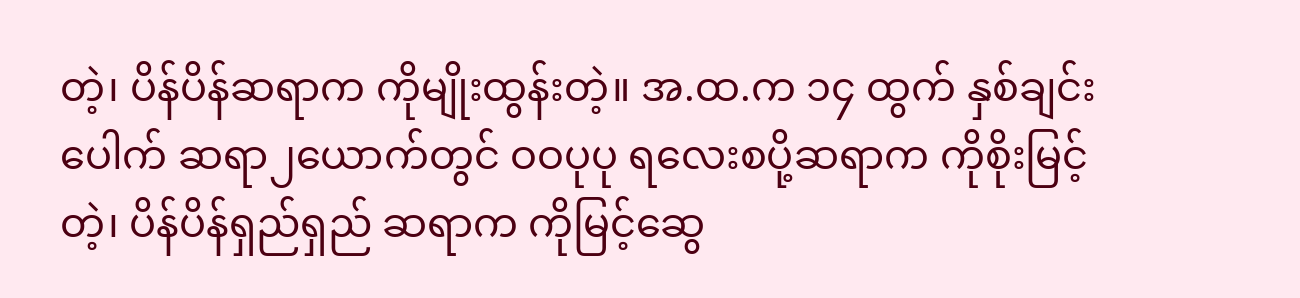တဲ့၊ ပိန်ပိန်ဆရာက ကိုမျိုးထွန်းတဲ့။ အ.ထ.က ၁၄ ထွက် နှစ်ချင်းပေါက် ဆရာ၂ယောက်တွင် ဝဝပုပု ရလေးစပို့ဆရာက ကိုစိုးမြင့် တဲ့၊ ပိန်ပိန်ရှည်ရှည် ဆရာက ကိုမြင့်ဆွေ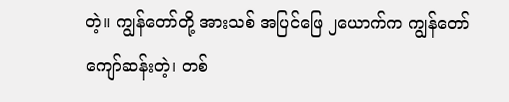တဲ့။ ကျွန်တော်တို့ အားသစ် အပြင်ဖြေ ၂ယောက်က ကျွန်တော် ကျော်ဆန်းတဲ့၊ တစ်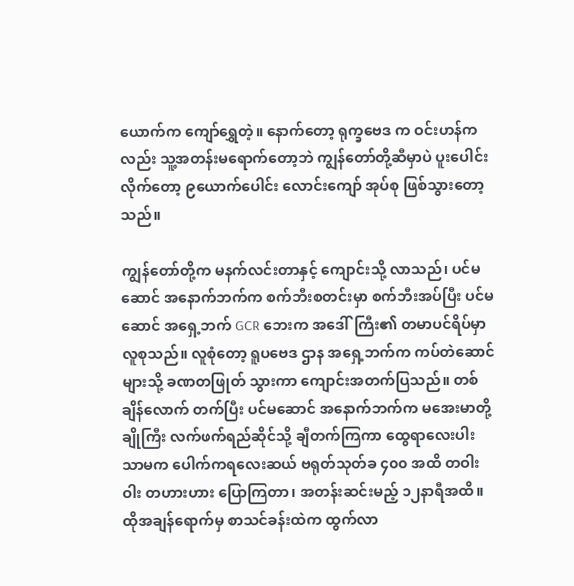ယောက်က ကျော်ရွှေတဲ့။ နောက်တော့ ရုက္ခဗေဒ က ဝင်းဟန်ကလည်း သူ့အတန်းမရောက်တော့ဘဲ ကျွန်တော်တို့ဆီမှာပဲ ပူးပေါင်းလိုက်တော့ ၉ယောက်ပေါင်း လောင်းကျော် အုပ်စု ဖြစ်သွားတော့သည်။

ကျွန်တော်တို့က မနက်လင်းတာနှင့် ကျောင်းသို့ လာသည်၊ ပင်မဆောင် အနောက်ဘက်က စက်ဘီးစတင်းမှာ စက်ဘီးအပ်ပြီး ပင်မဆောင် အရှေ့ဘက် GCR ဘေးက အဒေါ်ကြီး၏ တမာပင်ရိပ်မှာ လူစုသည်။ လူစုံတော့ ရူပဗေဒ ဌာန အရှေ့ဘက်က ကပ်တဲဆောင်များသို့ ခဏတဖြုတ် သွားကာ ကျောင်းအတက်ပြသည်။ တစ်ချိန်လောက် တက်ပြီး ပင်မဆောင် အနောက်ဘက်က မအေးမာတို့ ချိုကြီး လက်ဖက်ရည်ဆိုင်သို့ ချီတက်ကြကာ ထွေရာလေးပါးသာမက ပေါက်ကရလေးဆယ် ဗရုတ်သုတ်ခ ၄၀၀ အထိ တဝါးဝါး တဟားဟား ပြောကြတာ၊ အတန်းဆင်းမည့် ၁၂နာရီအထိ။ ထိုအချန်ရောက်မှ စာသင်ခန်းထဲက ထွက်လာ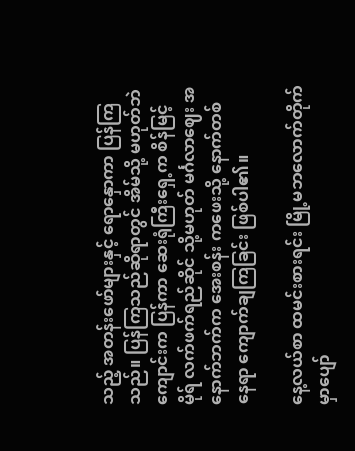သည့် အတန်းဖော်များနှင့် ရောနှောကာ ပြန်ကြသည်။ ပြန်ကြသည်ဆိုရာတွင် အိမ်သို့ မဟုတ်ဘဲ ကျောင်းက ပြန်ကာ ဆေးရုံကြီးရှေ့က စိန်မြင့်မိုရ် လက်ဖက်ရည်ဆိုင် သို့မဟုတ် မင်္ဂလာဈေး အနောက်ဘက်က အေးစန်း ကဖေးသို့ နောက်တစ်နေရာ ကျောက်ချကြခြင်း ဖြစ်ပါ၏။

နေ့လယ်စာ ထမင်းစားရင်း မြို့မဘလောက်တိုက်မှာပျော်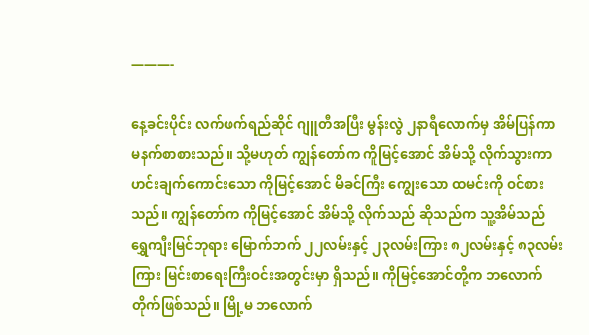———-

နေ့ခင်းပိုင်း လက်ဖက်ရည်ဆိုင် ဂျူတီအပြီး မွန်းလွဲ ၂နာရီလောက်မှ အိမ်ပြန်ကာ မနက်စာစားသည်။ သို့မဟုတ် ကျွန်တော်က ကိူမြင့်အောင် အိမ်သို့ လိုက်သွားကာ ဟင်းချက်ကောင်းသော ကိုမြင့်အောင် မိခင်ကြီး ကျွေးသော ထမင်းကို ဝင်စားသည်။ ကျွန်တော်က ကိုမြင့်အောင် အိမ်သို့ လိုက်သည် ဆိုသည်က သူ့အိမ်သည် ရွှေကျီးမြင်ဘုရား မြောက်ဘက် ၂၂လမ်းနှင့် ၂၃လမ်းကြား ၈၂လမ်းနှင့် ၈၃လမ်းကြား မြင်းစာရေးကြီးဝင်းအတွင်းမှာ ရှိသည်။ ကိုမြင့်အောင်တို့က ဘလောက်တိုက်ဖြစ်သည်။ မြို့မ ဘလောက်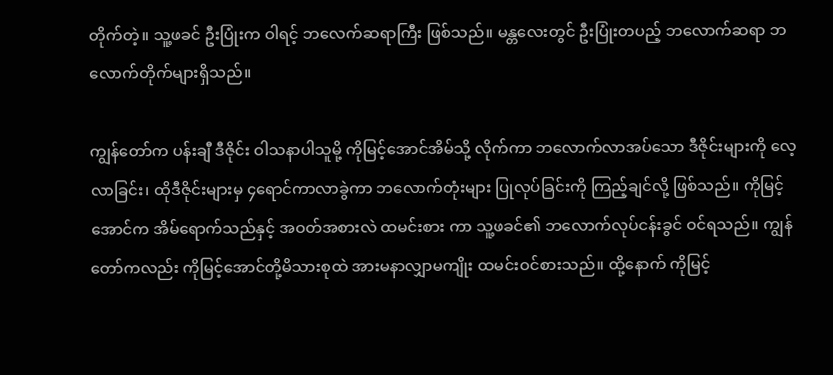တိုက်တဲ့။ သူ့ဖခင် ဦးပြုံးက ဝါရင့် ဘလေက်ဆရာကြီး ဖြစ်သည်။ မန္တလေးတွင် ဦးပြုံးတပည့် ဘလောက်ဆရာ ဘလောက်တိုက်များရှိသည်။

ကျွန်တော်က ပန်းချီ ဒီဇိုင်း ဝါသနာပါသူမို့ ကိုမြင့်အောင်အိမ်သို့ လိုက်ကာ ဘလောက်လာအပ်သော ဒီဇိုင်းများကို လေ့လာခြင်း၊ ထိုဒီဇိုင်းများမှ ၄ရောင်ကာလာခွဲကာ ဘလောက်တုံးများ ပြုလုပ်ခြင်းကို ကြည့်ချင်လို့ ဖြစ်သည်။ ကိုမြင့်အောင်က အိမ်ရောက်သည်နှင့် အဝတ်အစားလဲ ထမင်းစား ကာ သူ့ဖခင်၏ ဘလောက်လုပ်ငန်းခွင် ဝင်ရသည်။ ကျွန်တော်ကလည်း ကိုမြင့်အောင်တို့မိသားစုထဲ အားမနာလျှာမကျိုး ထမင်းဝင်စားသည်။ ထို့နောက် ကိုမြင့်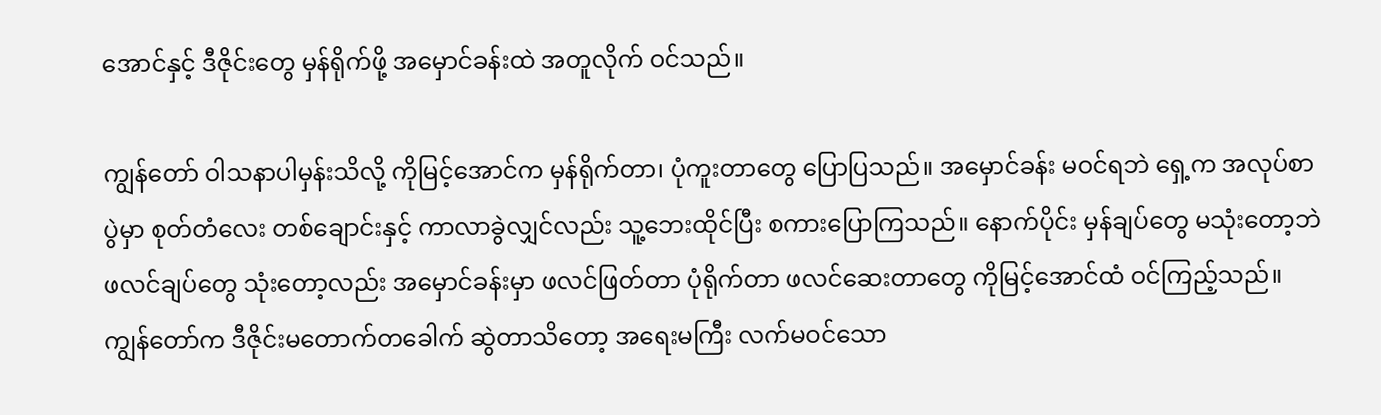အောင်နှင့် ဒီဇိုင်းတွေ မှန်ရိုက်ဖို့ အမှောင်ခန်းထဲ အတူလိုက် ဝင်သည်။

ကျွန်တော် ဝါသနာပါမှန်းသိလို့ ကိုမြင့်အောင်က မှန်ရိုက်တာ၊ ပုံကူးတာတွေ ပြောပြသည်။ အမှောင်ခန်း မဝင်ရဘဲ ရှေ့က အလုပ်စာပွဲမှာ စုတ်တံလေး တစ်ချောင်းနှင့် ကာလာခွဲလျှင်လည်း သူ့ဘေးထိုင်ပြီး စကားပြောကြသည်။ နောက်ပိုင်း မှန်ချပ်တွေ မသုံးတော့ဘဲ ဖလင်ချပ်တွေ သုံးတော့လည်း အမှောင်ခန်းမှာ ဖလင်ဖြတ်တာ ပုံရိုက်တာ ဖလင်ဆေးတာတွေ ကိုမြင့်အောင်ထံ ဝင်ကြည့်သည်။ ကျွန်တော်က ဒီဇိုင်းမတောက်တခေါက် ဆွဲတာသိတော့ အရေးမကြီး လက်မဝင်သော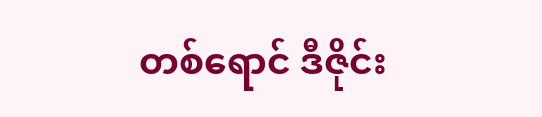တစ်ရောင် ဒီဇိုင်း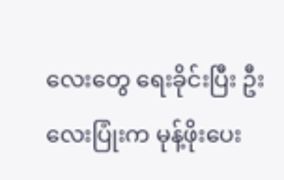လေးတွေ ရေးခိုင်းပြီး ဦးလေးပြုံးက မုန့်ဖိုးပေး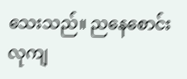သေးသည်။ ညနေစောင်းလုကျ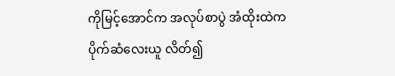ကိုမြင့်အောင်က အလုပ်စာပွဲ အံထိုးထဲက ပိုက်ဆံလေးယူ လိတ်၍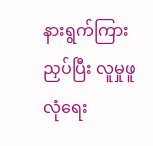နားရွက်ကြားညှပ်ပြီး လူမှုဖူလုံရေး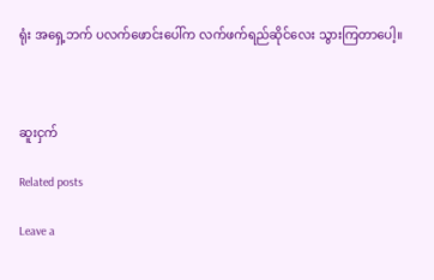ရုံး အရှေ့ဘက် ပလက်ဖောင်းပေါ်က လက်ဖက်ရည်ဆိုင်လေး သွားကြတာပေါ့။



ဆူးငှက်

Related posts

Leave a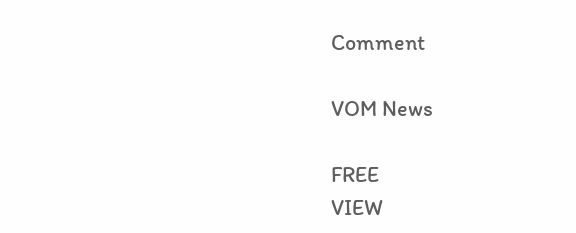Comment

VOM News

FREE
VIEW